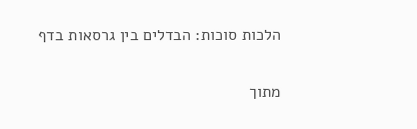הלכות סוכות: הבדלים בין גרסאות בדף

מתוך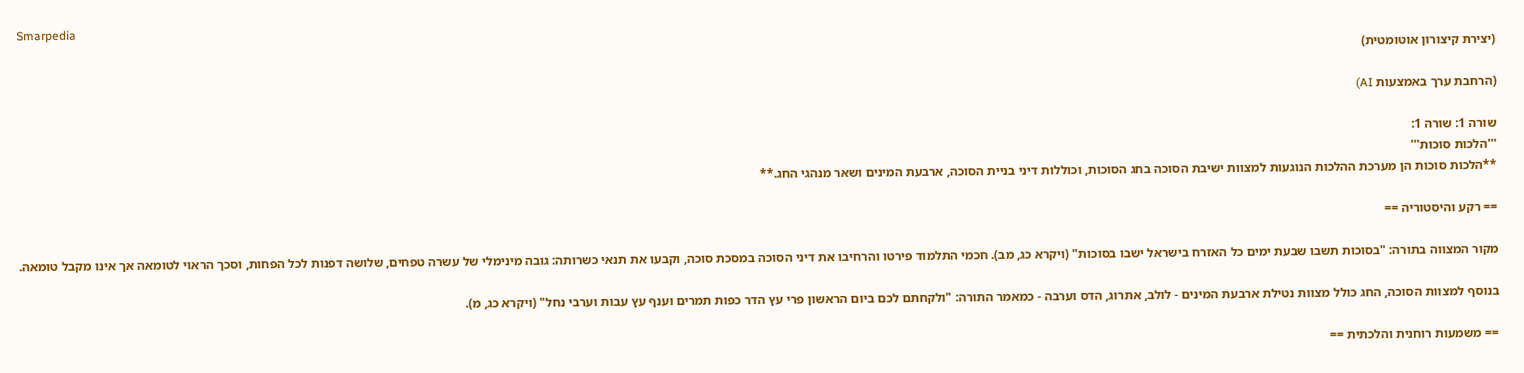Smarpedia
(יצירת קיצורון אוטומטית)

(הרחבת ערך באמצעות AI)

שורה 1: שורה 1:
'''הלכות סוכות'''
**הלכות סוכות הן מערכת ההלכות הנוגעות למצוות ישיבת הסוכה בחג הסוכות, וכוללות דיני בניית הסוכה, ארבעת המינים ושאר מנהגי החג.**

== רקע והיסטוריה ==

מקור המצווה בתורה: "בסוכות תשבו שבעת ימים כל האזרח בישראל ישבו בסוכות" (ויקרא כג, מב). חכמי התלמוד פירטו והרחיבו את דיני הסוכה במסכת סוכה, וקבעו את תנאי כשרותה: גובה מינימלי של עשרה טפחים, שלושה דפנות לכל הפחות, וסכך הראוי לטומאה אך אינו מקבל טומאה.

בנוסף למצוות הסוכה, החג כולל מצוות נטילת ארבעת המינים - לולב, אתרוג, הדס וערבה - כמאמר התורה: "ולקחתם לכם ביום הראשון פרי עץ הדר כפות תמרים וענף עץ עבות וערבי נחל" (ויקרא כג, מ).

== משמעות רוחנית והלכתית ==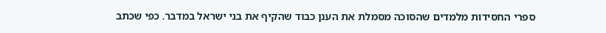ספרי החסידות מלמדים שהסוכה מסמלת את הענן כבוד שהקיף את בני ישראל במדבר. כפי שכתב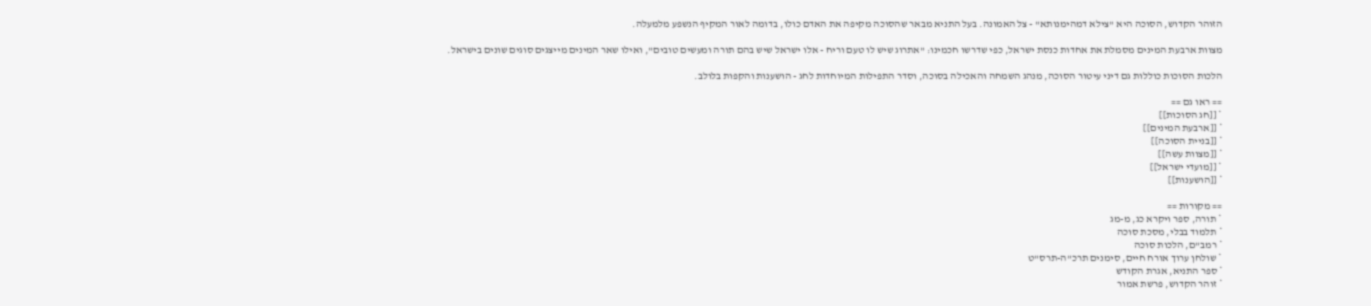הזוהר הקדוש, הסוכה היא "צילא דמהימנותא" - צל האמונה. בעל התניא מבאר שהסוכה מקיפה את האדם כולו, בדומה לאור המקיף הנשפע מלמעלה.

מצוות ארבעת המינים מסמלת את אחדות כנסת ישראל, כפי שדרשו חכמינו: "אתרוג שיש לו טעם וריח - אלו ישראל שיש בהם תורה ומעשים טובים", ואילו שאר המינים מייצגים סוגים שונים בישראל.

הלכות הסוכות כוללות גם דיני עיטור הסוכה, מנהג השמחה והאכילה בסוכה, וסדר התפילות המיוחדות לחג - הושענות והקפות בלולב.

== ראו גם ==
* [[חג הסוכות]]
* [[ארבעת המינים]]
* [[בניית הסוכה]]
* [[מצוות עשה]]
* [[מועדי ישראל]]
* [[הושענות]]

== מקורות ==
* תורה, ספר ויקרא כג, מ-מג
* תלמוד בבלי, מסכת סוכה
* רמב"ם, הלכות סוכה
* שולחן ערוך אורח חיים, סימנים תרכ"ה-תרס"ט
* ספר התניא, אגרת הקודש
* זוהר הקדוש, פרשת אמור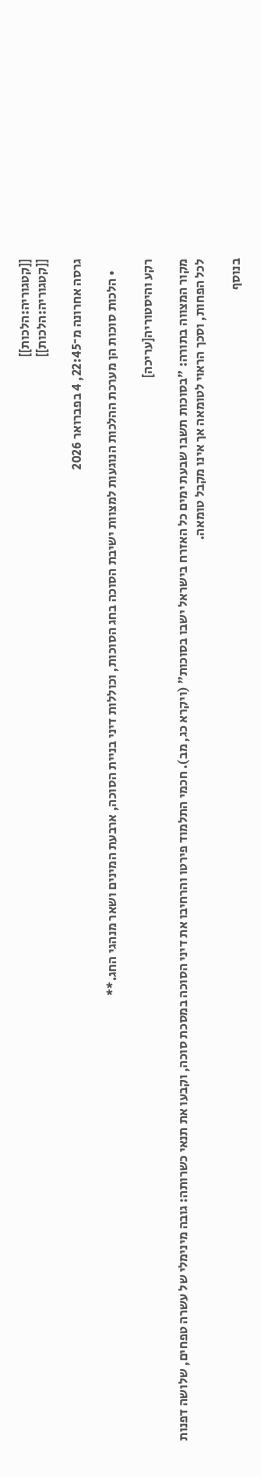[[קטגוריה:הלכות]]
[[קטגוריה:הלכות]]

גרסה אחרונה מ־22:45, 4 בפברואר 2026

    • הלכות סוכות הן מערכת ההלכות הנוגעות למצוות ישיבת הסוכה בחג הסוכות, וכוללות דיני בניית הסוכה, ארבעת המינים ושאר מנהגי החג.**

רקע והיסטוריה[עריכה]

מקור המצווה בתורה: "בסוכות תשבו שבעת ימים כל האזרח בישראל ישבו בסוכות" (ויקרא כג, מב). חכמי התלמוד פירטו והרחיבו את דיני הסוכה במסכת סוכה, וקבעו את תנאי כשרותה: גובה מינימלי של עשרה טפחים, שלושה דפנות לכל הפחות, וסכך הראוי לטומאה אך אינו מקבל טומאה.

בנוסף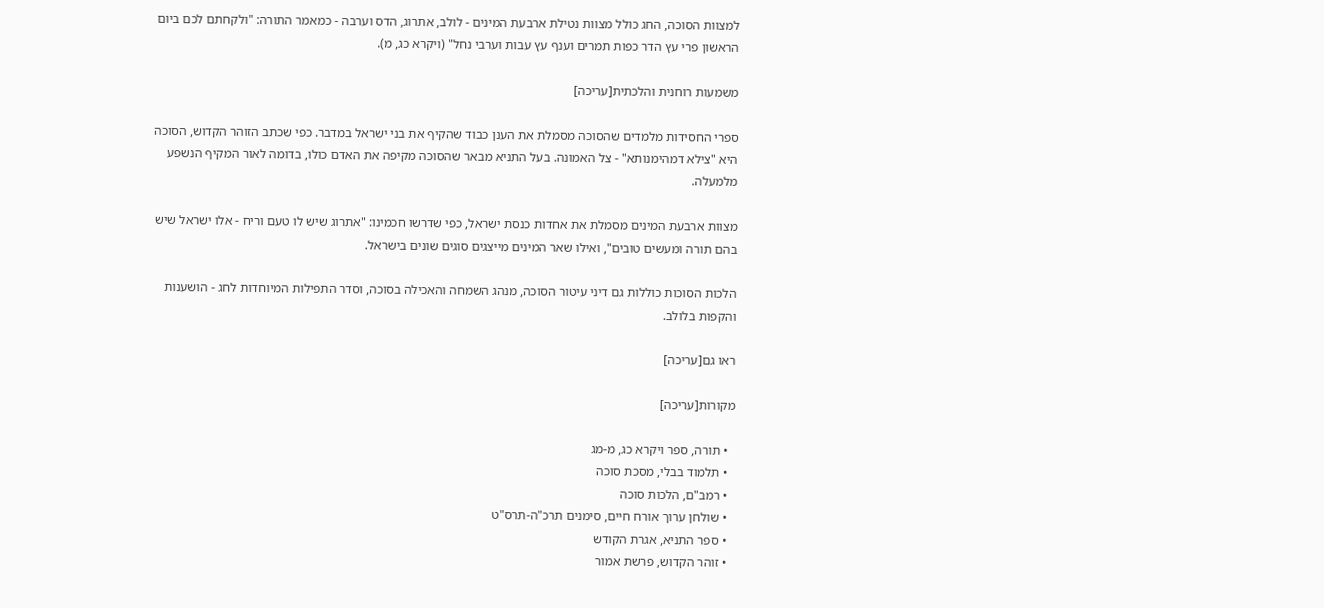למצוות הסוכה, החג כולל מצוות נטילת ארבעת המינים - לולב, אתרוג, הדס וערבה - כמאמר התורה: "ולקחתם לכם ביום הראשון פרי עץ הדר כפות תמרים וענף עץ עבות וערבי נחל" (ויקרא כג, מ).

משמעות רוחנית והלכתית[עריכה]

ספרי החסידות מלמדים שהסוכה מסמלת את הענן כבוד שהקיף את בני ישראל במדבר. כפי שכתב הזוהר הקדוש, הסוכה היא "צילא דמהימנותא" - צל האמונה. בעל התניא מבאר שהסוכה מקיפה את האדם כולו, בדומה לאור המקיף הנשפע מלמעלה.

מצוות ארבעת המינים מסמלת את אחדות כנסת ישראל, כפי שדרשו חכמינו: "אתרוג שיש לו טעם וריח - אלו ישראל שיש בהם תורה ומעשים טובים", ואילו שאר המינים מייצגים סוגים שונים בישראל.

הלכות הסוכות כוללות גם דיני עיטור הסוכה, מנהג השמחה והאכילה בסוכה, וסדר התפילות המיוחדות לחג - הושענות והקפות בלולב.

ראו גם[עריכה]

מקורות[עריכה]

  • תורה, ספר ויקרא כג, מ-מג
  • תלמוד בבלי, מסכת סוכה
  • רמב"ם, הלכות סוכה
  • שולחן ערוך אורח חיים, סימנים תרכ"ה-תרס"ט
  • ספר התניא, אגרת הקודש
  • זוהר הקדוש, פרשת אמור